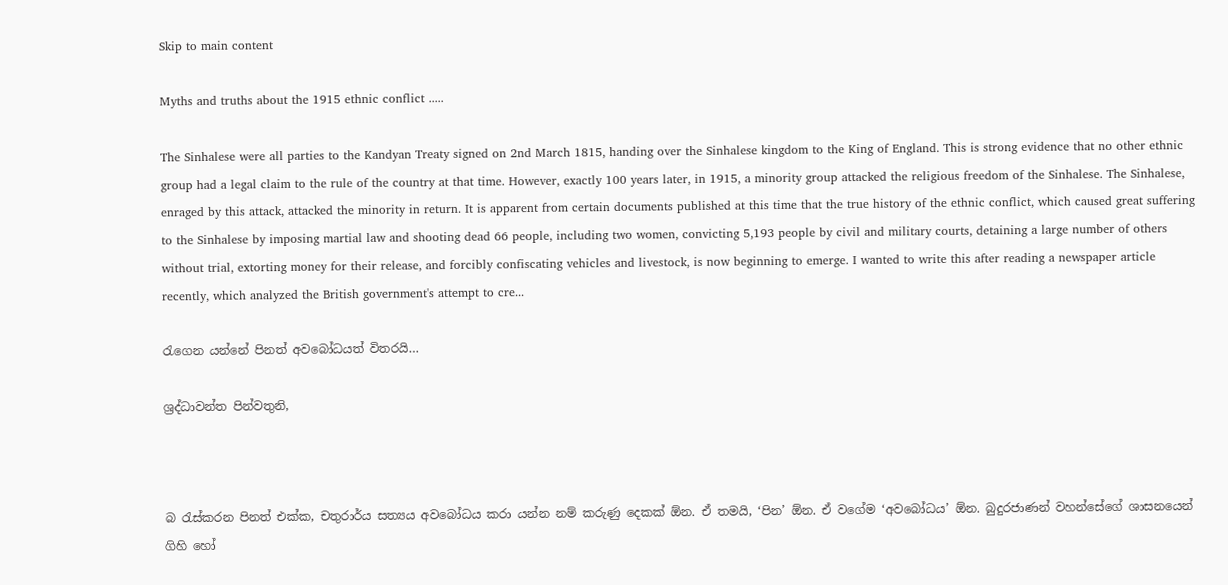Skip to main content

Myths and truths about the 1915 ethnic conflict .....

The Sinhalese were all parties to the Kandyan Treaty signed on 2nd March 1815, handing over the Sinhalese kingdom to the King of England. This is strong evidence that no other ethnic group had a legal claim to the rule of the country at that time. However, exactly 100 years later, in 1915, a minority group attacked the religious freedom of the Sinhalese. The Sinhalese, enraged by this attack, attacked the minority in return. It is apparent from certain documents published at this time that the true history of the ethnic conflict, which caused great suffering to the Sinhalese by imposing martial law and shooting dead 66 people, including two women, convicting 5,193 people by civil and military courts, detaining a large number of others without trial, extorting money for their release, and forcibly confiscating vehicles and livestock, is now beginning to emerge. I wanted to write this after reading a newspaper article recently, which analyzed the British government's attempt to cre...

රැගෙන යන්නේ පිනත් අවබෝධයත් විතරයි…

ශ්‍රද්ධාවන්ත පින්වතුනි,



බ රැස්කරන පිනත් එක්ක, චතුරාර්ය සත්‍යය අවබෝධය කරා යන්න නම් කරුණු දෙකක් ඕන. ඒ තමයි, ‘පින’ ඕන. ඒ වගේම ‘අවබෝධය’ ඕන. බුදුරජාණන් වහන්සේගේ ශාසනයෙන් ගිහි හෝ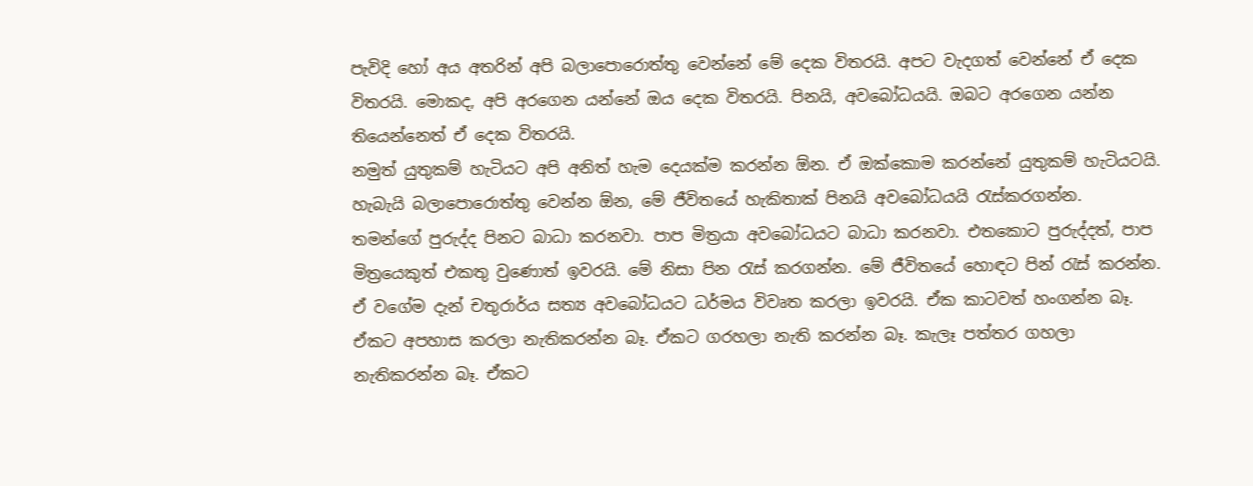පැවිදි හෝ අය අතරින් අපි බලාපොරොත්තු වෙන්නේ මේ දෙක විතරයි. අපට වැදගත් වෙන්නේ ඒ දෙක විතරයි. මොකද, අපි අරගෙන යන්නේ ඔය දෙක විතරයි. පිනයි, අවබෝධයයි. ඔබට අරගෙන යන්න තියෙන්නෙත් ඒ දෙක විතරයි.
නමුත් යුතුකම් හැටියට අපි අනිත් හැම දෙයක්ම කරන්න ඕන. ඒ ඔක්කොම කරන්නේ යුතුකම් හැටියටයි. හැබැයි බලාපොරොත්තු වෙන්න ඕන, මේ ජීවිතයේ හැකිතාක් පිනයි අවබෝධයයි රැස්කරගන්න.
තමන්ගේ පුරුද්ද පිනට බාධා කරනවා. පාප මිත්‍රයා අවබෝධයට බාධා කරනවා. එතකොට පුරුද්දත්, පාප මිත්‍රයෙකුත් එකතු වුණොත් ඉවරයි. මේ නිසා පින රැස් කරගන්න. මේ ජීවිතයේ හොඳට පින් රැස් කරන්න.
ඒ වගේම දැන් චතුරාර්ය සත්‍ය අවබෝධයට ධර්මය විවෘත කරලා ඉවරයි. ඒක කාටවත් හංගන්න බෑ. ඒකට අපහාස කරලා නැතිකරන්න බෑ. ඒකට ගරහලා නැති කරන්න බෑ. කැලෑ පත්තර ගහලා නැතිකරන්න බෑ. ඒකට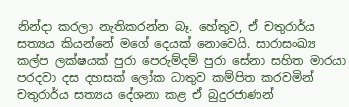නින්දා කරලා නැතිකරන්න බෑ. හේතුව, ඒ චතුරාර්ය සත්‍යය කියන්නේ මගේ දෙයක් නොවෙයි. සාරාසංඛ්‍ය කල්ප ලක්ෂයක් පුරා පෙරුම්දම් පුරා සේනා සහිත මාරයා පරදවා දස දහසක් ලෝක ධාතුව කම්පිත කරවමින් චතුරාර්ය සත්‍යය දේශනා කළ ඒ බුදුරජාණන්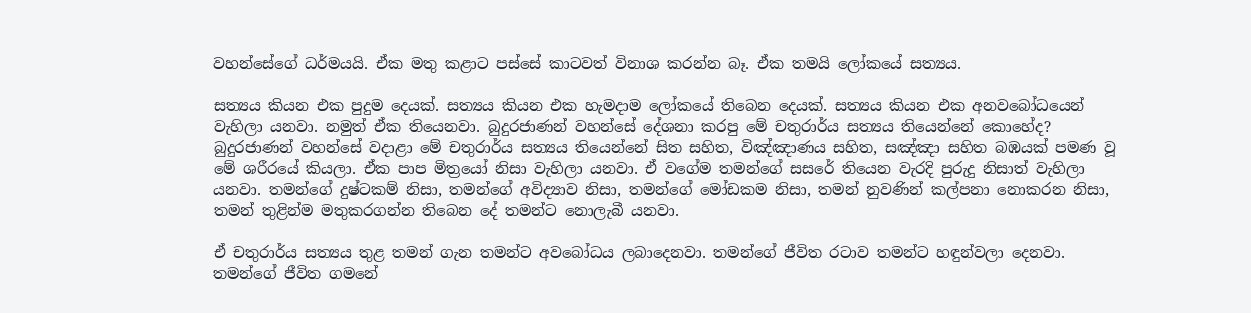වහන්සේගේ ධර්මයයි. ඒක මතු කළාට පස්සේ කාටවත් විනාශ කරන්න බෑ. ඒක තමයි ලෝකයේ සත්‍යය.

සත්‍යය කියන එක පුදුම දෙයක්. සත්‍යය කියන එක හැමදාම ලෝකයේ තිබෙන දෙයක්. සත්‍යය කියන එක අනවබෝධයෙන් වැහිලා යනවා. නමුත් ඒක තියෙනවා. බුදුරජාණන් වහන්සේ දේශනා කරපු මේ චතුරාර්ය සත්‍යය තියෙන්නේ කොහේද? බුදුරජාණන් වහන්සේ වදාළා මේ චතුරාර්ය සත්‍යය තියෙන්නේ සිත සහිත, විඤ්ඤාණය සහිත, සඤ්ඤා සහිත බඹයක් පමණ වූ මේ ශරීරයේ කියලා. ඒක පාප මිත්‍රයෝ නිසා වැහිලා යනවා. ඒ වගේම තමන්ගේ සසරේ තියෙන වැරදි පුරුදු නිසාත් වැහිලා යනවා. තමන්ගේ දුෂ්ටකම් නිසා, තමන්ගේ අවිද්‍යාව නිසා, තමන්ගේ මෝඩකම නිසා, තමන් නුවණින් කල්පනා නොකරන නිසා, තමන් තුළින්ම මතුකරගන්න තිබෙන දේ තමන්ට නොලැබී යනවා.

ඒ චතුරාර්ය සත්‍යය තුළ තමන් ගැන තමන්ට අවබෝධය ලබාදෙනවා. තමන්ගේ ජීවිත රටාව තමන්ට හඳුන්වලා දෙනවා. තමන්ගේ ජීවිත ගමනේ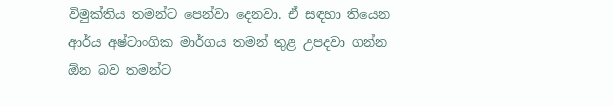විමුක්තිය තමන්ට පෙන්වා දෙනවා. ඒ සඳහා තියෙන ආර්ය අෂ්ටාංගික මාර්ගය තමන් තුළ උපදවා ගන්න ඕන බව තමන්ට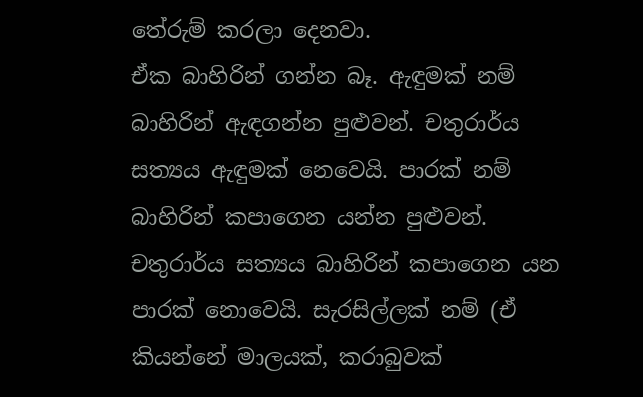තේරුම් කරලා දෙනවා.
ඒක බාහිරින් ගන්න බෑ. ඇඳුමක් නම් බාහිරින් ඇඳගන්න පුළුවන්. චතුරාර්ය සත්‍යය ඇඳුමක් නෙවෙයි. පාරක් නම් බාහිරින් කපාගෙන යන්න පුළුවන්. චතුරාර්ය සත්‍යය බාහිරින් කපාගෙන යන පාරක් නොවෙයි. සැරසිල්ලක් නම් (ඒ කියන්නේ මාලයක්, කරාබුවක්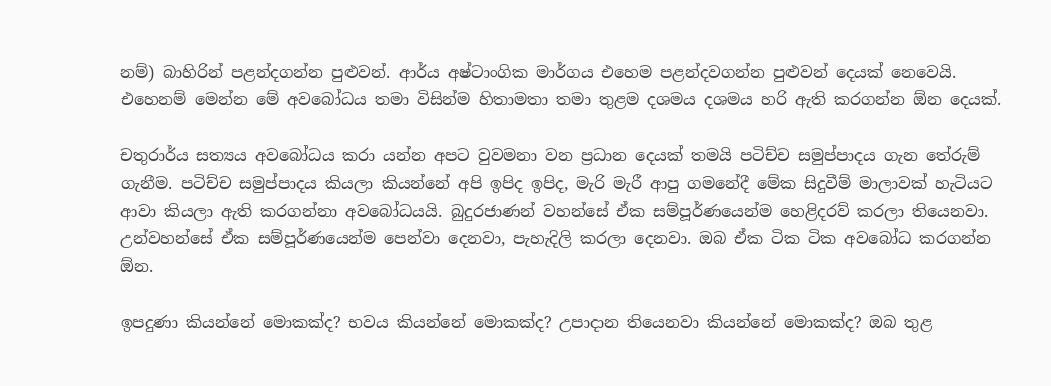නම්) බාහිරින් පළන්දගන්න පුළුවන්. ආර්ය අෂ්ටාංගික මාර්ගය එහෙම පළන්දවගන්න පුළුවන් දෙයක් නෙවෙයි. එහෙනම් මෙන්න මේ අවබෝධය තමා විසින්ම හිතාමතා තමා තුළම දශමය දශමය හරි ඇති කරගන්න ඕන දෙයක්.

චතුරාර්ය සත්‍යය අවබෝධය කරා යන්න අපට වුවමනා වන ප්‍රධාන දෙයක් තමයි පටිච්ච සමුප්පාදය ගැන තේරුම් ගැනීම. පටිච්ච සමුප්පාදය කියලා කියන්නේ අපි ඉපිද ඉපිද, මැරි මැරී ආපු ගමනේදී මේක සිදුවීම් මාලාවක් හැටියට ආවා කියලා ඇති කරගන්නා අවබෝධයයි. බුදුරජාණන් වහන්සේ ඒක සම්පූර්ණයෙන්ම හෙළිදරව් කරලා තියෙනවා. උන්වහන්සේ ඒක සම්පූර්ණයෙන්ම පෙන්වා දෙනවා, පැහැදිලි කරලා දෙනවා. ඔබ ඒක ටික ටික අවබෝධ කරගන්න ඕන.

ඉපදුණා කියන්නේ මොකක්ද? භවය කියන්නේ මොකක්ද? උපාදාන තියෙනවා කියන්නේ මොකක්ද? ඔබ තුළ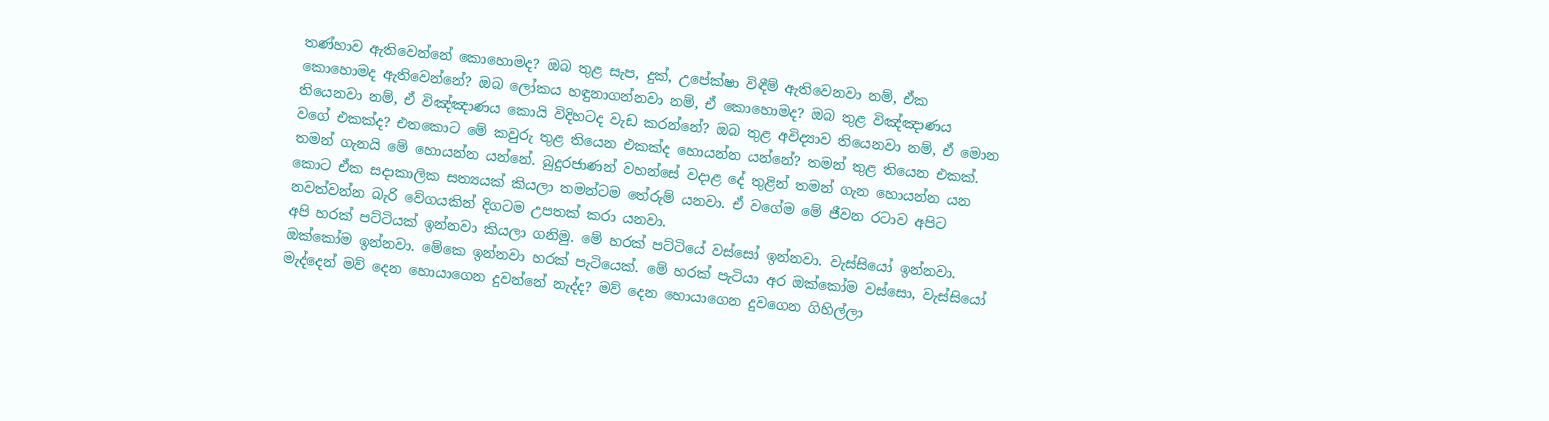තණ්හාව ඇතිවෙන්නේ කොහොමද? ඔබ තුළ සැප, දුක්, උපේක්ෂා විඳීම් ඇතිවෙනවා නම්, ඒක කොහොමද ඇතිවෙන්නේ? ඔබ ලෝකය හඳුනාගන්නවා නම්, ඒ කොහොමද? ඔබ තුළ විඤ්ඤාණය තියෙනවා නම්, ඒ විඤ්ඤාණය කොයි විදිහටද වැඩ කරන්නේ? ඔබ තුළ අවිද්‍යාව තියෙනවා නම්, ඒ මොන වගේ එකක්ද? එතකොට මේ කවුරු තුළ තියෙන එකක්ද හොයන්න යන්නේ? තමන් තුළ තියෙන එකක්. තමන් ගැනයි මේ හොයන්න යන්නේ. බුදුරජාණන් වහන්සේ වදාළ දේ තුළින් තමන් ගැන හොයන්න යන කොට ඒක සදාකාලික සත්‍යයක් කියලා තමන්ටම තේරුම් යනවා. ඒ වගේම මේ ජීවන රටාව අපිට නවත්වන්න බැරි වේගයකින් දිගටම උපතක් කරා යනවා.
අපි හරක් පට්ටියක් ඉන්නවා කියලා ගනිමු. මේ හරක් පට්ටියේ වස්සෝ ඉන්නවා. වැස්සියෝ ඉන්නවා. ඔක්කෝම ඉන්නවා. මේකෙ ඉන්නවා හරක් පැටියෙක්. මේ හරක් පැටියා අර ඔක්කෝම වස්සො, වැස්සියෝ මැද්දෙන් මව් දෙන හොයාගෙන දුවන්නේ නැද්ද? මව් දෙන හොයාගෙන දුවගෙන ගිහිල්ලා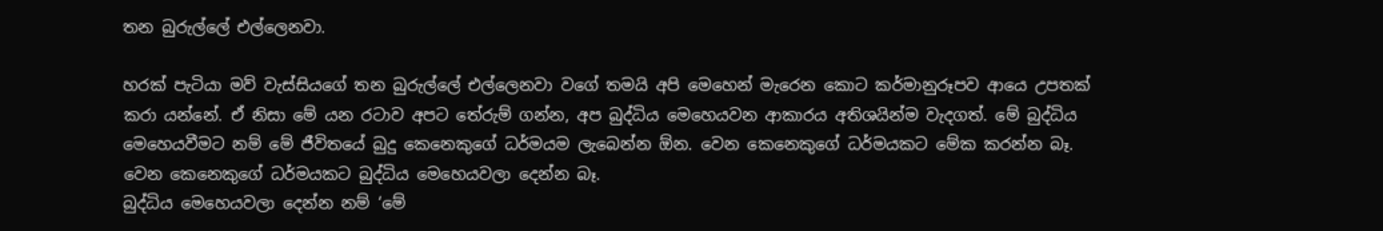තන බුරුල්ලේ එල්ලෙනවා.

හරක් පැටියා මව් වැස්සියගේ තන බුරුල්ලේ එල්ලෙනවා වගේ තමයි අපි මෙහෙන් මැරෙන කොට කර්මානුරූපව ආයෙ උපතක් කරා යන්නේ. ඒ නිසා මේ යන රටාව අපට තේරුම් ගන්න, අප බුද්ධිය මෙහෙයවන ආකාරය අතිශයින්ම වැදගත්. මේ බුද්ධිය මෙහෙයවීමට නම් මේ ජීවිතයේ බුදු කෙනෙකුගේ ධර්මයම ලැබෙන්න ඕන. වෙන කෙනෙකුගේ ධර්මයකට මේක කරන්න බෑ. වෙන කෙනෙකුගේ ධර්මයකට බුද්ධිය මෙහෙයවලා දෙන්න බෑ.
බුද්ධිය මෙහෙයවලා දෙන්න නම් ‘මේ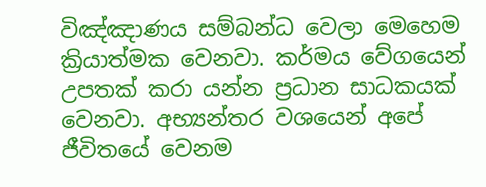විඤ්ඤාණය සම්බන්ධ වෙලා මෙහෙම ක්‍රියාත්මක වෙනවා. කර්මය වේගයෙන් උපතක් කරා යන්න ප්‍රධාන සාධකයක් වෙනවා. අභ්‍යන්තර වශයෙන් අපේ ජීවිතයේ වෙනම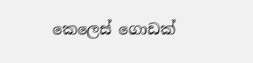කෙලෙස් ගොඩක්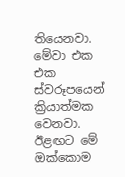තියෙනවා. මේවා එක එක ස්වරූපයෙන් ක්‍රියාත්මක වෙනවා. ඊළඟට මේ ඔක්කොම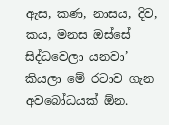ඇස, කණ, නාසය, දිව, කය, මනස ඔස්සේ සිද්ධවෙලා යනවා’ කියලා මේ රටාව ගැන අවබෝධයක් ඕන.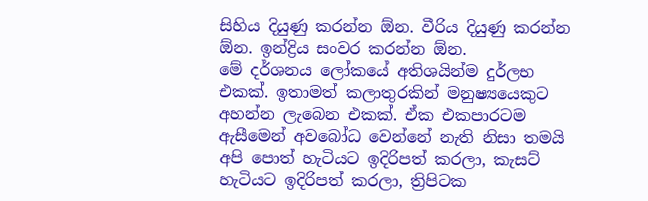සිහිය දියුණු කරන්න ඕන. වීරිය දියුණු කරන්න ඕන. ඉන්ද්‍රිය සංවර කරන්න ඕන.
මේ දර්ශනය ලෝකයේ අතිශයින්ම දුර්ලභ එකක්. ඉතාමත් කලාතුරකින් මනුෂ්‍යයෙකුට අහන්න ලැබෙන එකක්. ඒක එකපාරටම ඇසීමෙන් අවබෝධ වෙන්නේ නැති නිසා තමයි අපි පොත් හැටියට ඉදිරිපත් කරලා, කැසට් හැටියට ඉදිරිපත් කරලා, ත්‍රිපිටක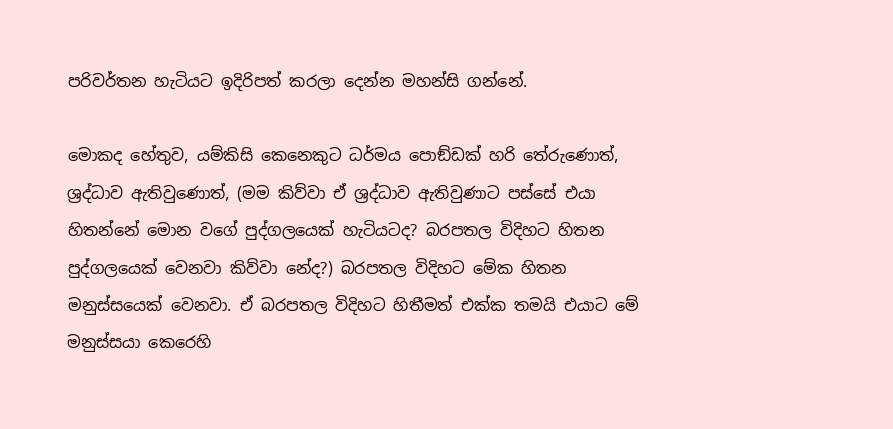පරිවර්තන හැටියට ඉදිරිපත් කරලා දෙන්න මහන්සි ගන්නේ.

මොකද හේතුව, යම්කිසි කෙනෙකුට ධර්මය පොඞ්ඩක් හරි තේරුණොත්, ශ්‍රද්ධාව ඇතිවුණොත්, (මම කිව්වා ඒ ශ්‍රද්ධාව ඇතිවුණාට පස්සේ එයා හිතන්නේ මොන වගේ පුද්ගලයෙක් හැටියටද? බරපතල විදිහට හිතන පුද්ගලයෙක් වෙනවා කිව්වා නේද?) බරපතල විදිහට මේක හිතන මනුස්සයෙක් වෙනවා. ඒ බරපතල විදිහට හිතීමත් එක්ක තමයි එයාට මේ මනුස්සයා කෙරෙහි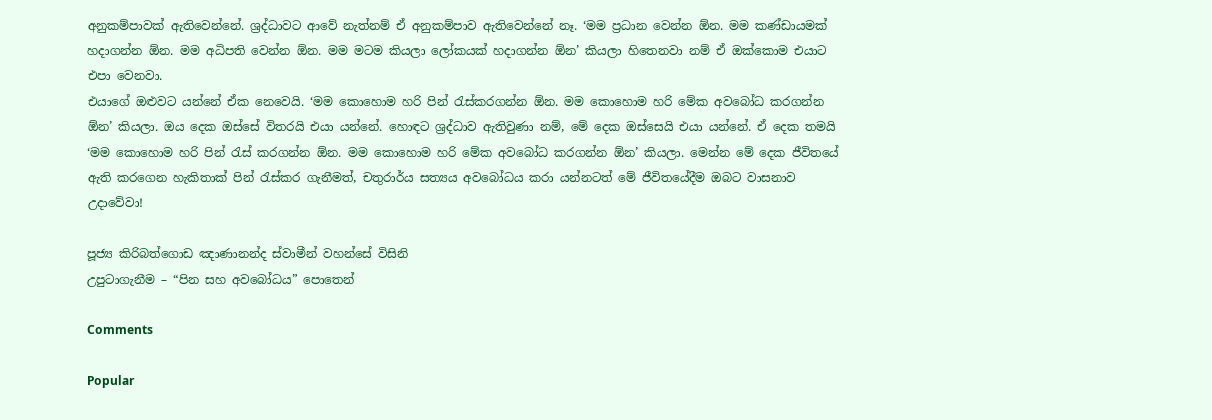අනුකම්පාවක් ඇතිවෙන්නේ. ශ්‍රද්ධාවට ආවේ නැත්නම් ඒ අනුකම්පාව ඇතිවෙන්නේ නෑ. ‘මම ප්‍රධාන වෙන්න ඕන. මම කණ්ඩායමක් හදාගන්න ඕන. මම අධිපති වෙන්න ඕන. මම මටම කියලා ලෝකයක් හදාගන්න ඕන’ කියලා හිතෙනවා නම් ඒ ඔක්කොම එයාට එපා වෙනවා.
එයාගේ ඔළුවට යන්නේ ඒක නෙවෙයි. ‘මම කොහොම හරි පින් රැස්කරගන්න ඕන. මම කොහොම හරි මේක අවබෝධ කරගන්න ඕන’ කියලා. ඔය දෙක ඔස්සේ විතරයි එයා යන්නේ. හොඳට ශ්‍රද්ධාව ඇතිවුණා නම්, මේ දෙක ඔස්සෙයි එයා යන්නේ. ඒ දෙක තමයි ‘මම කොහොම හරි පින් රැස් කරගන්න ඕන. මම කොහොම හරි මේක අවබෝධ කරගන්න ඕන’ කියලා. මෙන්න මේ දෙක ජීවිතයේ ඇති කරගෙන හැකිතාක් පින් රැස්කර ගැනීමත්, චතුරාර්ය සත්‍යය අවබෝධය කරා යන්නටත් මේ ජීවිතයේදීම ඔබට වාසනාව උදාවේවා!

පූජ්‍ය කිරිබත්ගොඩ ඤාණානන්ද ස්වාමීන් වහන්සේ විසිනි
උපුටාගැනීම – “පින සහ අවබෝධය” පොතෙන්

Comments

Popular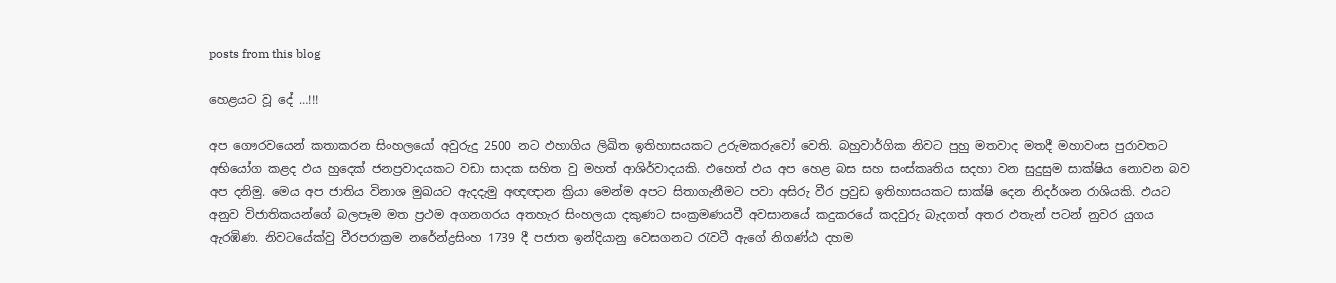posts from this blog

හෙළයට වූ දේ …!!!

අප ගෞරවයෙන් කතාකරන සිංහලයෝ අවුරුදු 2500 නට ඵහාගිය ලිඛිත ඉතිහාසයකට උරුමකරුවෝ වෙති. බහුවාර්ගික නිවට පුහු මතවාද මතදී මහාවංස පුරාවතට අභියෝග කළද ඵය හුදෙක් ජනප්‍රවාදයකට වඩා සාදක සහිත වු මහත් ආශිර්වාදයකි. ඵහෙත් ඵය අප හෙළ බස සහ සංස්කෘතිය සදහා වන සුදුසුම සාක්ෂිය නොවන බව අප දනිමු. මෙය අප ජාතිය විනාශ මුඛයට ඇදදැමු අඥඥාන ක්‍රියා මෙන්ම අපට සිතාගැනීමට පවා අසිරු වීර ප්‍රවුඩ ඉතිහාසයකට සාක්ෂි දෙන නිදර්ශන රාශියකි. ඵයට අනුව විජාතිකයන්ගේ බලපෑම මත ප්‍රථම අගනගරය අතහැර සිංහලයා දකුණට සංක්‍රමණයවී අවසානයේ කදුකරයේ කදවුරු බැදගත් අතර ඵතැන් පටන් නුවර යුගය ඇරඹිණ. නිවටයේක්වු වීරපරාක්‍රම නරේන්ද්‍රසිංහ 1739 දී පජාත ඉන්දියානු වෙසගනට රැවටී ඇගේ නිගණ්ඨ දහම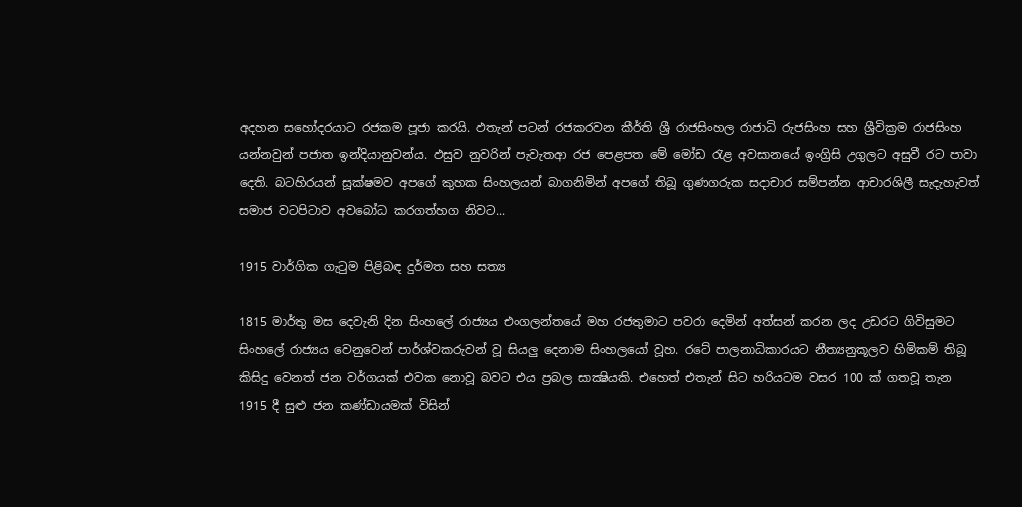අදහන සහෝදරයාට රජකම පූජා කරයි. ඵතැන් පටන් රජකරවන කීර්ති ශ්‍රී රාජසිංහල රාජාධි රුජසිංහ සහ ශ්‍රීවික්‍රම රාජසිංහ යන්නවුන් පජාත ඉන්දියානුවන්ය. ඵසුව නුවරින් පැවැතආ රජ පෙළපත මේ මෝඩ රැළ අවසානයේ ඉංග්‍රිසි උගුලට අසුවී රට පාවා දෙති. බටහිරයන් සූක්ෂමව අපගේ කුහක සිංහලයන් බාගනිමින් අපගේ තිබූ ගුණගරුක සදාචාර සම්පන්න ආචාරශිලී සැදැහැවත් සමාජ වටපිටාව අවබෝධ කරගත්හග නිවට...

1915 වාර්ගික ගැටුම පිළිබඳ දුර්මත සහ සත්‍ය

1815 මාර්තු මස දෙවැනි දින සිංහලේ රාජ්‍යය එංගලන්තයේ මහ රජතුමාට පවරා දෙමින් අත්සන් කරන ලද උඩරට ගිවිසුමට සිංහලේ රාජ්‍යය වෙනුවෙන් පාර්ශ්වකරුවන් වූ සියලු දෙනාම සිංහලයෝ වූහ. රටේ පාලනාධිකාරයට නීත්‍යනුකූලව හිමිකම් තිබූ කිසිදු වෙනත් ජන වර්ගයක්‌ එවක නොවූ බවට එය ප්‍රබල සාක්‍ෂියකි. එහෙත් එතැන් සිට හරියටම වසර 100 ක්‌ ගතවූ තැන 1915 දී සුළු ජන කණ්‌ඩායමක්‌ විසින්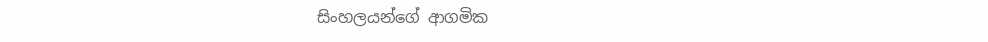සිංහලයන්ගේ ආගමික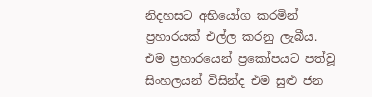නිදහසට අභියෝග කරමින් ප්‍රහාරයක්‌ එල්ල කරනු ලැබීය. එම ප්‍රහාරයෙන් ප්‍රකෝපයට පත්වූ සිංහලයන් විසින්ද එම සුළු ජන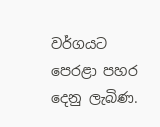වර්ගයට පෙරළා පහර දෙනු ලැබිණ.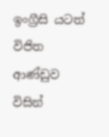ඉංග්‍රීසි යටත් විජිත ආණ්‌ඩුව විසින්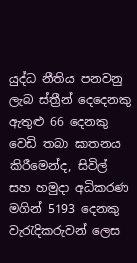යුද්ධ නීතිය පනවනු ලැබ ස්‌ත්‍රීන් දෙදෙනකු ඇතුළු 66 දෙනකු වෙඩි තබා ඝාතනය කිරීමෙන්ද, සිවිල් සහ හමුදා අධිකරණ මගින් 5193 දෙනකු වැරැදිකරුවන් ලෙස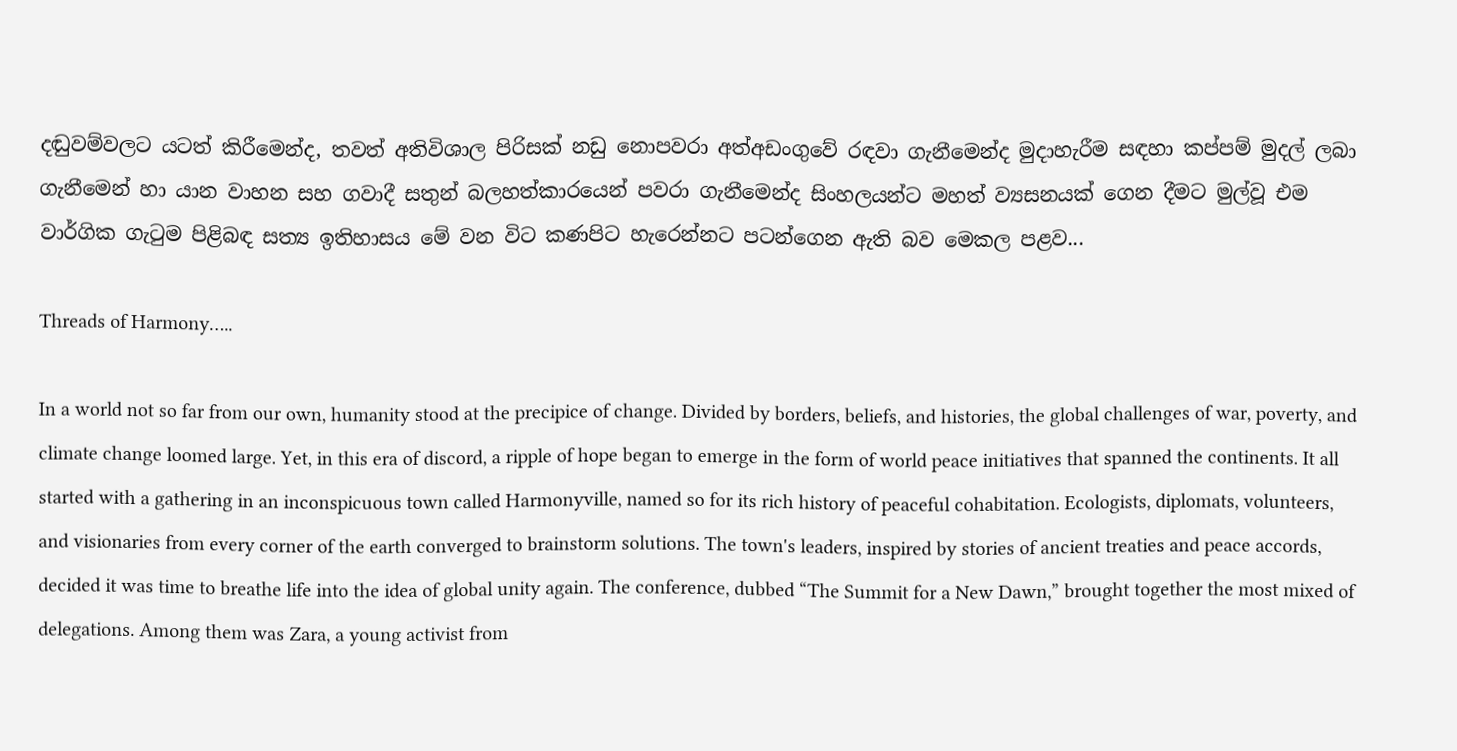දඬුවම්වලට යටත් කිරීමෙන්ද, තවත් අතිවිශාල පිරිසක්‌ නඩු නොපවරා අත්අඩංගුවේ රඳවා ගැනීමෙන්ද මුදාහැරීම සඳහා කප්පම් මුදල් ලබා ගැනීමෙන් හා යාන වාහන සහ ගවාදී සතුන් බලහත්කාරයෙන් පවරා ගැනීමෙන්ද සිංහලයන්ට මහත් ව්‍යසනයක්‌ ගෙන දීමට මුල්වූ එම වාර්ගික ගැටුම පිළිබඳ සත්‍ය ඉතිහාසය මේ වන විට කණපිට හැරෙන්නට පටන්ගෙන ඇති බව මෙකල පළව...

Threads of Harmony…..

In a world not so far from our own, humanity stood at the precipice of change. Divided by borders, beliefs, and histories, the global challenges of war, poverty, and climate change loomed large. Yet, in this era of discord, a ripple of hope began to emerge in the form of world peace initiatives that spanned the continents. It all started with a gathering in an inconspicuous town called Harmonyville, named so for its rich history of peaceful cohabitation. Ecologists, diplomats, volunteers, and visionaries from every corner of the earth converged to brainstorm solutions. The town's leaders, inspired by stories of ancient treaties and peace accords, decided it was time to breathe life into the idea of global unity again. The conference, dubbed “The Summit for a New Dawn,” brought together the most mixed of delegations. Among them was Zara, a young activist from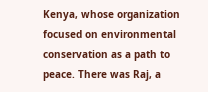Kenya, whose organization focused on environmental conservation as a path to peace. There was Raj, a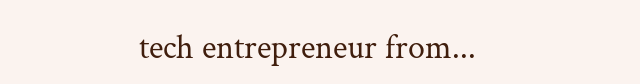tech entrepreneur from...